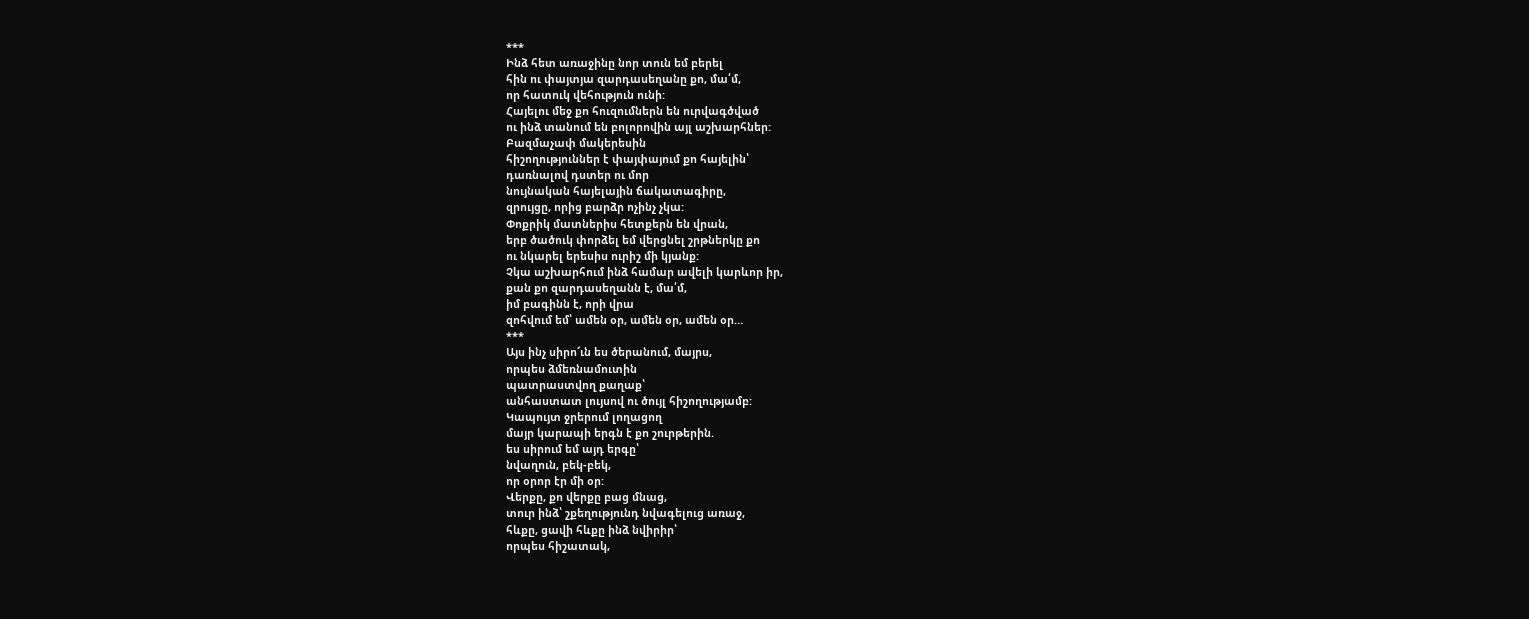***
Ինձ հետ առաջինը նոր տուն եմ բերել
հին ու փայտյա զարդասեղանը քո, մա՛մ,
որ հատուկ վեհություն ունի:
Հայելու մեջ քո հուզումներն են ուրվագծված
ու ինձ տանում են բոլորովին այլ աշխարհներ:
Բազմաչափ մակերեսին
հիշողություններ է փայփայում քո հայելին՝
դառնալով դստեր ու մոր
նույնական հայելային ճակատագիրը,
զրույցը, որից բարձր ոչինչ չկա:
Փոքրիկ մատներիս հետքերն են վրան,
երբ ծածուկ փորձել եմ վերցնել շրթներկը քո
ու նկարել երեսիս ուրիշ մի կյանք:
Չկա աշխարհում ինձ համար ավելի կարևոր իր,
քան քո զարդասեղանն է, մա՛մ,
իմ բագինն է, որի վրա
զոհվում եմ՝ ամեն օր, ամեն օր, ամեն օր…
***
Այս ինչ սիրո՜ւն ես ծերանում, մայրս,
որպես ձմեռնամուտին
պատրաստվող քաղաք՝
անհաստատ լույսով ու ծույլ հիշողությամբ:
Կապույտ ջրերում լողացող
մայր կարապի երգն է քո շուրթերին.
ես սիրում եմ այդ երգը՝
նվաղուն, բեկ-բեկ,
որ օրոր էր մի օր:
Վերքը, քո վերքը բաց մնաց,
տուր ինձ՝ շքեղությունդ նվագելուց առաջ,
հևքը, ցավի հևքը ինձ նվիրիր՝
որպես հիշատակ,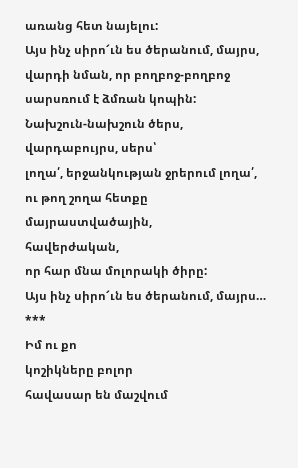առանց հետ նայելու:
Այս ինչ սիրո՜ւն ես ծերանում, մայրս,
վարդի նման, որ բողբոջ-բողբոջ
սարսռում է ձմռան կոպին:
Նախշուն-նախշուն ծերս,
վարդաբույրս, սերս՝
լողա՛, երջանկության ջրերում լողա՛,
ու թող շողա հետքը
մայրաստվածային,
հավերժական,
որ հար մնա մոլորակի ծիրը:
Այս ինչ սիրո՜ւն ես ծերանում, մայրս…
***
Իմ ու քո
կոշիկները բոլոր
հավասար են մաշվում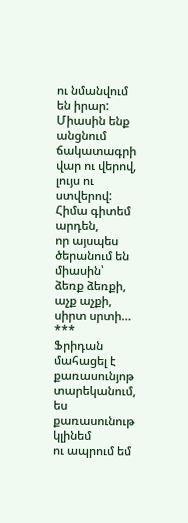ու նմանվում են իրար:
Միասին ենք անցնում
ճակատագրի
վար ու վերով, լույս ու ստվերով:
Հիմա գիտեմ արդեն,
որ այսպես ծերանում են միասին՝
ձեռք ձեռքի, աչք աչքի, սիրտ սրտի…
***
Ֆրիդան մահացել է
քառասունյոթ տարեկանում,
ես քառասունութ կլինեմ
ու ապրում եմ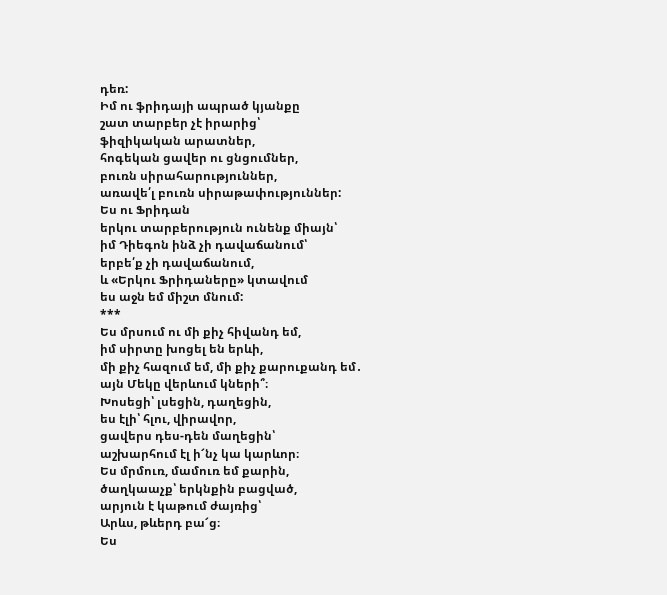դեռ:
Իմ ու ֆրիդայի ապրած կյանքը
շատ տարբեր չէ իրարից՝
ֆիզիկական արատներ,
հոգեկան ցավեր ու ցնցումներ,
բուռն սիրահարություններ,
առավե՛լ բուռն սիրաթափություններ:
Ես ու Ֆրիդան
երկու տարբերություն ունենք միայն՝
իմ Դիեգոն ինձ չի դավաճանում՝
երբե՛ք չի դավաճանում,
և «Երկու Ֆրիդաները» կտավում
ես աջն եմ միշտ մնում:
***
Ես մրսում ու մի քիչ հիվանդ եմ,
իմ սիրտը խոցել են երևի,
մի քիչ հազում եմ, մի քիչ քարուքանդ եմ․
այն Մեկը վերևում կների՞։
Խոսեցի՝ լսեցին, դաղեցին,
ես էլի՝ հլու, վիրավոր,
ցավերս դես-դեն մաղեցին՝
աշխարհում էլ ի՜նչ կա կարևոր։
Ես մրմուռ, մամուռ եմ քարին,
ծաղկաաչք՝ երկնքին բացված,
արյուն է կաթում ժայռից՝
Արևս, թևերդ բա՜ց։
Ես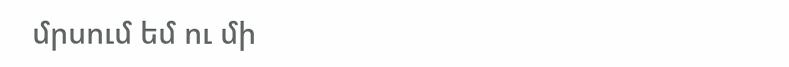մրսում եմ ու մի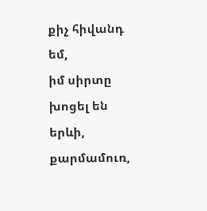քիչ հիվանդ եմ,
իմ սիրտը խոցել են երևի,
քարմամուռ,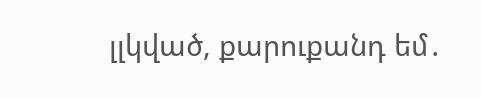լլկված, քարուքանդ եմ․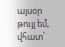այսօր թույլ եմ, վհատ՝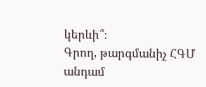կերևի՞։
Գրող, թարգմանիչ ՀԳՄ անդամ